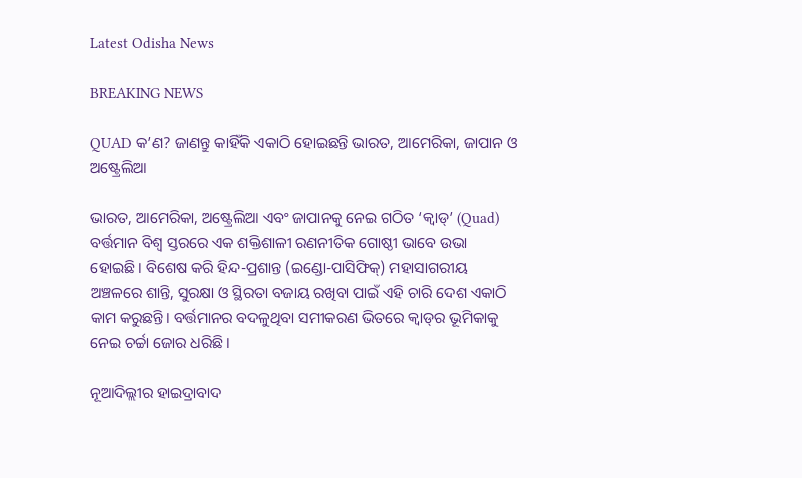Latest Odisha News

BREAKING NEWS

QUAD କ’ଣ? ଜାଣନ୍ତୁ କାହିଁକି ଏକାଠି ହୋଇଛନ୍ତି ଭାରତ, ଆମେରିକା, ଜାପାନ ଓ ଅଷ୍ଟ୍ରେଲିଆ

ଭାରତ, ଆମେରିକା, ଅଷ୍ଟ୍ରେଲିଆ ଏବଂ ଜାପାନକୁ ନେଇ ଗଠିତ ‘କ୍ଵାଡ୍’ (Quad) ବର୍ତ୍ତମାନ ବିଶ୍ୱ ସ୍ତରରେ ଏକ ଶକ୍ତିଶାଳୀ ରଣନୀତିକ ଗୋଷ୍ଠୀ ଭାବେ ଉଭା ହୋଇଛି। ବିଶେଷ କରି ହିନ୍ଦ-ପ୍ରଶାନ୍ତ (ଇଣ୍ଡୋ-ପାସିଫିକ୍) ମହାସାଗରୀୟ ଅଞ୍ଚଳରେ ଶାନ୍ତି, ସୁରକ୍ଷା ଓ ସ୍ଥିରତା ବଜାୟ ରଖିବା ପାଇଁ ଏହି ଚାରି ଦେଶ ଏକାଠି କାମ କରୁଛନ୍ତି। ବର୍ତ୍ତମାନର ବଦଳୁଥିବା ସମୀକରଣ ଭିତରେ କ୍ଵାଡ୍‌ର ଭୂମିକାକୁ ନେଇ ଚର୍ଚ୍ଚା ଜୋର ଧରିଛି।

ନୂଆଦିଲ୍ଲୀର ହାଇଦ୍ରାବାଦ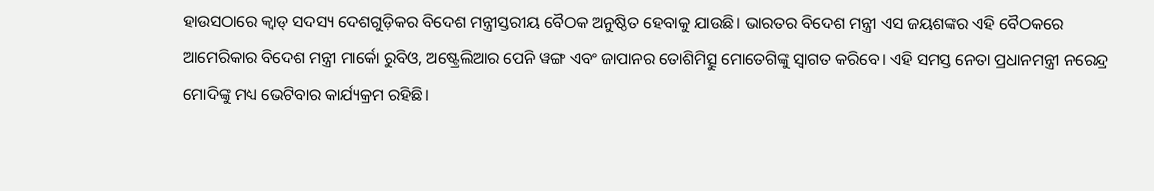ହାଉସଠାରେ କ୍ଵାଡ୍ ସଦସ୍ୟ ଦେଶଗୁଡ଼ିକର ବିଦେଶ ମନ୍ତ୍ରୀସ୍ତରୀୟ ବୈଠକ ଅନୁଷ୍ଠିତ ହେବାକୁ ଯାଉଛି। ଭାରତର ବିଦେଶ ମନ୍ତ୍ରୀ ଏସ ଜୟଶଙ୍କର ଏହି ବୈଠକରେ ଆମେରିକାର ବିଦେଶ ମନ୍ତ୍ରୀ ମାର୍କୋ ରୁବିଓ, ଅଷ୍ଟ୍ରେଲିଆର ପେନି ୱଙ୍ଗ ଏବଂ ଜାପାନର ତୋଶିମିତ୍ସୁ ମୋତେଗିଙ୍କୁ ସ୍ୱାଗତ କରିବେ। ଏହି ସମସ୍ତ ନେତା ପ୍ରଧାନମନ୍ତ୍ରୀ ନରେନ୍ଦ୍ର ମୋଦିଙ୍କୁ ମଧ୍ୟ ଭେଟିବାର କାର୍ଯ୍ୟକ୍ରମ ରହିଛି।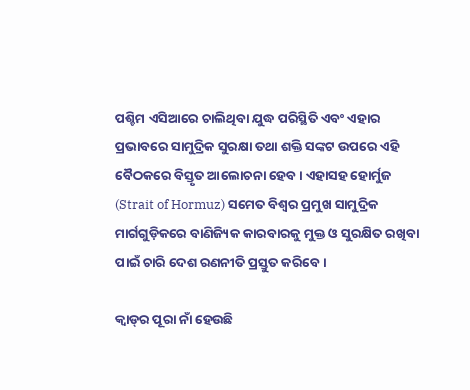ପଶ୍ଚିମ ଏସିଆରେ ଚାଲିଥିବା ଯୁଦ୍ଧ ପରିସ୍ଥିତି ଏବଂ ଏହାର ପ୍ରଭାବରେ ସାମୁଦ୍ରିକ ସୁରକ୍ଷା ତଥା ଶକ୍ତି ସଙ୍କଟ ଉପରେ ଏହି ବୈଠକରେ ବିସ୍ତୃତ ଆଲୋଚନା ହେବ। ଏହାସହ ହୋର୍ମୁଜ (Strait of Hormuz) ସମେତ ବିଶ୍ୱର ପ୍ରମୁଖ ସାମୁଦ୍ରିକ ମାର୍ଗଗୁଡ଼ିକରେ ବାଣିଜ୍ୟିକ କାରବାରକୁ ମୁକ୍ତ ଓ ସୁରକ୍ଷିତ ରଖିବା ପାଇଁ ଚାରି ଦେଶ ରଣନୀତି ପ୍ରସ୍ତୁତ କରିବେ।

କ୍ଵାଡ୍‌ର ପୂରା ନାଁ ହେଉଛି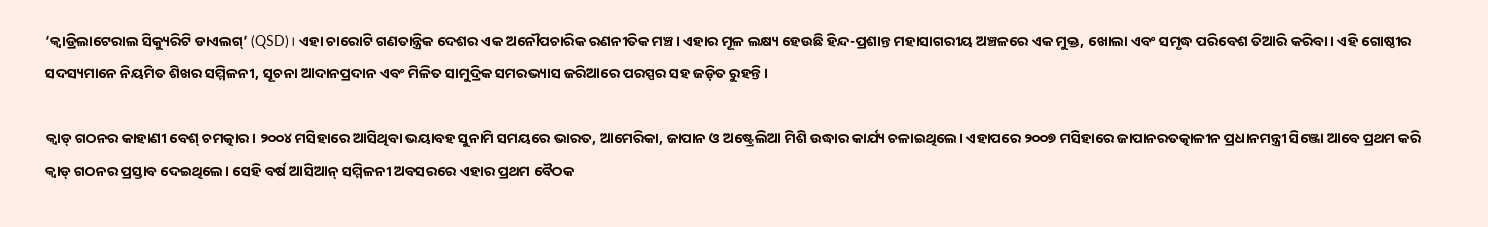‘କ୍ଵାଡ୍ରିଲାଟେରାଲ ସିକ୍ୟୁରିଟି ଡାଏଲଗ୍’ (QSD)। ଏହା ଚାରୋଟି ଗଣତାନ୍ତ୍ରିକ ଦେଶର ଏକ ଅନୌପଚାରିକ ରଣନୀତିକ ମଞ୍ଚ। ଏହାର ମୂଳ ଲକ୍ଷ୍ୟ ହେଉଛି ହିନ୍ଦ-ପ୍ରଶାନ୍ତ ମହାସାଗରୀୟ ଅଞ୍ଚଳରେ ଏକ ମୁକ୍ତ, ଖୋଲା ଏବଂ ସମୃଦ୍ଧ ପରିବେଶ ତିଆରି କରିବା। ଏହି ଗୋଷ୍ଠୀର ସଦସ୍ୟମାନେ ନିୟମିତ ଶିଖର ସମ୍ମିଳନୀ, ସୂଚନା ଆଦାନପ୍ରଦାନ ଏବଂ ମିଳିତ ସାମୁଦ୍ରିକ ସମରଭ୍ୟାସ ଜରିଆରେ ପରସ୍ପର ସହ ଜଡ଼ିତ ରୁହନ୍ତି।

କ୍ଵାଡ୍ ଗଠନର କାହାଣୀ ବେଶ୍ ଚମତ୍କାର। ୨୦୦୪ ମସିହାରେ ଆସିଥିବା ଭୟାବହ ସୁନାମି ସମୟରେ ଭାରତ, ଆମେରିକା, ଜାପାନ ଓ ଅଷ୍ଟ୍ରେଲିଆ ମିଶି ଉଦ୍ଧାର କାର୍ଯ୍ୟ ଚଳାଇଥିଲେ। ଏହାପରେ ୨୦୦୭ ମସିହାରେ ଜାପାନରତତ୍କାଳୀନ ପ୍ରଧାନମନ୍ତ୍ରୀ ସିଞ୍ଜୋ ଆବେ ପ୍ରଥମ କରି କ୍ଵାଡ୍ ଗଠନର ପ୍ରସ୍ତାବ ଦେଇଥିଲେ। ସେହି ବର୍ଷ ଆସିଆନ୍ ସମ୍ମିଳନୀ ଅବସରରେ ଏହାର ପ୍ରଥମ ବୈଠକ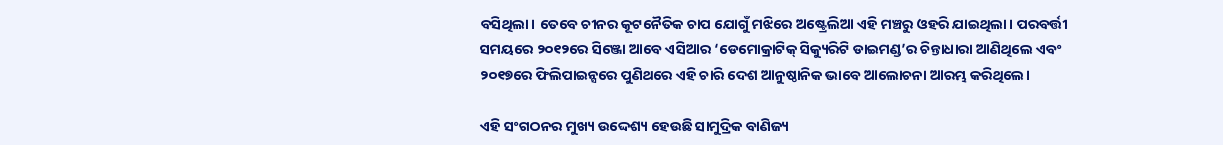ବସିଥିଲା। ତେବେ ଚୀନର କୂଟନୈତିକ ଚାପ ଯୋଗୁଁ ମଝିରେ ଅଷ୍ଟ୍ରେଲିଆ ଏହି ମଞ୍ଚରୁ ଓହରି ଯାଇଥିଲା। ପରବର୍ତ୍ତୀ ସମୟରେ ୨୦୧୨ରେ ସିଞ୍ଜୋ ଆବେ ଏସିଆର ‘ଡେମୋକ୍ରାଟିକ୍ ସିକ୍ୟୁରିଟି ଡାଇମଣ୍ଡ’ର ଚିନ୍ତାଧାରା ଆଣିଥିଲେ ଏବଂ ୨୦୧୭ରେ ଫିଲିପାଇନ୍ସରେ ପୁଣିଥରେ ଏହି ଚାରି ଦେଶ ଆନୁଷ୍ଠାନିକ ଭାବେ ଆଲୋଚନା ଆରମ୍ଭ କରିଥିଲେ।

ଏହି ସଂଗଠନର ମୁଖ୍ୟ ଉଦ୍ଦେଶ୍ୟ ହେଉଛି ସାମୁଦ୍ରିକ ବାଣିଜ୍ୟ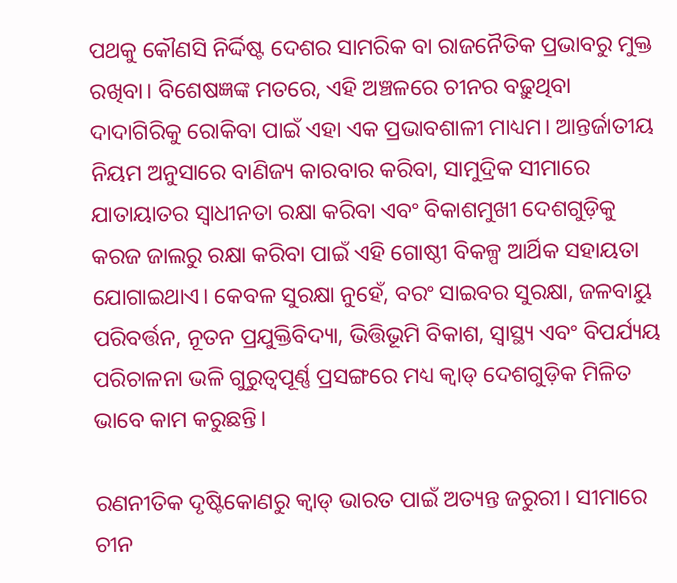ପଥକୁ କୌଣସି ନିର୍ଦ୍ଦିଷ୍ଟ ଦେଶର ସାମରିକ ବା ରାଜନୈତିକ ପ୍ରଭାବରୁ ମୁକ୍ତ ରଖିବା। ବିଶେଷଜ୍ଞଙ୍କ ମତରେ, ଏହି ଅଞ୍ଚଳରେ ଚୀନର ବଢ଼ୁଥିବା ଦାଦାଗିରିକୁ ରୋକିବା ପାଇଁ ଏହା ଏକ ପ୍ରଭାବଶାଳୀ ମାଧ୍ୟମ। ଆନ୍ତର୍ଜାତୀୟ ନିୟମ ଅନୁସାରେ ବାଣିଜ୍ୟ କାରବାର କରିବା, ସାମୁଦ୍ରିକ ସୀମାରେ ଯାତାୟାତର ସ୍ୱାଧୀନତା ରକ୍ଷା କରିବା ଏବଂ ବିକାଶମୁଖୀ ଦେଶଗୁଡ଼ିକୁ କରଜ ଜାଲରୁ ରକ୍ଷା କରିବା ପାଇଁ ଏହି ଗୋଷ୍ଠୀ ବିକଳ୍ପ ଆର୍ଥିକ ସହାୟତା ଯୋଗାଇଥାଏ। କେବଳ ସୁରକ୍ଷା ନୁହେଁ, ବରଂ ସାଇବର ସୁରକ୍ଷା, ଜଳବାୟୁ ପରିବର୍ତ୍ତନ, ନୂତନ ପ୍ରଯୁକ୍ତିବିଦ୍ୟା, ଭିତ୍ତିଭୂମି ବିକାଶ, ସ୍ୱାସ୍ଥ୍ୟ ଏବଂ ବିପର୍ଯ୍ୟୟ ପରିଚାଳନା ଭଳି ଗୁରୁତ୍ୱପୂର୍ଣ୍ଣ ପ୍ରସଙ୍ଗରେ ମଧ୍ୟ କ୍ଵାଡ୍ ଦେଶଗୁଡ଼ିକ ମିଳିତ ଭାବେ କାମ କରୁଛନ୍ତି।

ରଣନୀତିକ ଦୃଷ୍ଟିକୋଣରୁ କ୍ଵାଡ୍ ଭାରତ ପାଇଁ ଅତ୍ୟନ୍ତ ଜରୁରୀ। ସୀମାରେ ଚୀନ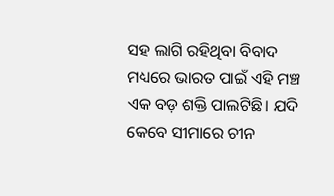ସହ ଲାଗି ରହିଥିବା ବିବାଦ ମଧ୍ୟରେ ଭାରତ ପାଇଁ ଏହି ମଞ୍ଚ ଏକ ବଡ଼ ଶକ୍ତି ପାଲଟିଛି। ଯଦି କେବେ ସୀମାରେ ଚୀନ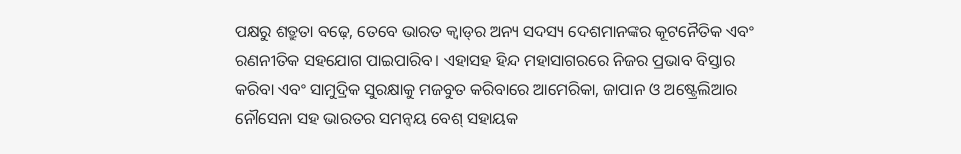ପକ୍ଷରୁ ଶତ୍ରୁତା ବଢ଼େ, ତେବେ ଭାରତ କ୍ଵାଡ୍‌ର ଅନ୍ୟ ସଦସ୍ୟ ଦେଶମାନଙ୍କର କୂଟନୈତିକ ଏବଂ ରଣନୀତିକ ସହଯୋଗ ପାଇପାରିବ। ଏହାସହ ହିନ୍ଦ ମହାସାଗରରେ ନିଜର ପ୍ରଭାବ ବିସ୍ତାର କରିବା ଏବଂ ସାମୁଦ୍ରିକ ସୁରକ୍ଷାକୁ ମଜବୁତ କରିବାରେ ଆମେରିକା, ଜାପାନ ଓ ଅଷ୍ଟ୍ରେଲିଆର ନୌସେନା ସହ ଭାରତର ସମନ୍ୱୟ ବେଶ୍ ସହାୟକ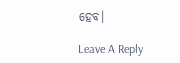ହେବ।

Leave A Reply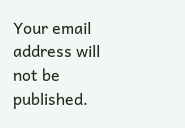Your email address will not be published.